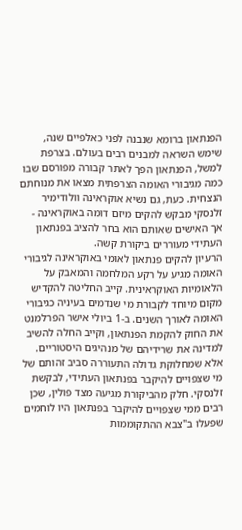הפנתאון ברומא שנבנה לפני כאלפיים שנה, שימש השראה למבנים רבים בעולם. בצרפת למשל, הפנתאון הפך לאתר קבורה מפורסם שבו כמה מגיבורי האומה הצרפתית מצאו את מנוחתם הנצחית. כעת, גם נשיא אוקראינה וולודימיר זלנסקי מבקש להקים מיזם דומה באוקראינה - אך האישים שאותם הוא בחר להציב בפנתאון העתידי מעוררים ביקורת קשה.
הרעיון להקים פנתאון לאומי באוקראינה לגיבורי האומה מגיע על רקע המלחמה והמאבק על הלאומיות האוקראינית. קייב החליטה להקדיש מקום מיוחד לקבורת מי שנדמים בעיניה כגיבורי האומה לאורך השנים. ב-1 ביולי אישר הפרלמנט את החוק להקמת הפנתאון, וקייב החלה להשיב למדינה את שרידיהם של מנהיגים היסטוריים.
אלא שמחלוקת גדולה התעוררה סביב זהותם של מי שצפויים להיקבר בפנתאון העתידי, לבקשת זלנסקי. חלק מהביקורת מגיעה מצד פולין, שכן רבים ממי שצפויים להיקבר בפנתאון היו לוחמים שפעלו ב"צבא ההתקוממות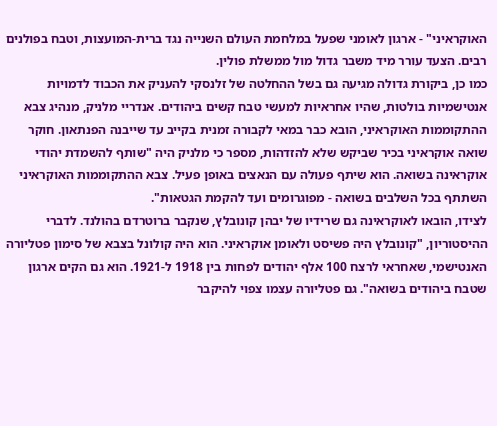האוקראיני" - ארגון לאומני שפעל במלחמת העולם השנייה נגד ברית-המועצות, וטבח בפולנים רבים. הצעד עורר מיד משבר גדול מול ממשלת פולין.
כמו כן, ביקורת גדולה מגיעה גם בשל ההחלטה של זלנסקי להעניק את הכבוד לדמויות אנטישמיות בולטות, שהיו אחראיות למעשי טבח קשים ביהודים. אנדריי מלניק, מנהיג צבא ההתקוממות האוקראיני, הובא כבר במאי לקבורה זמנית בקייב עד שייבנה הפנתאון. חוקר שואה אוקראיני בכיר שביקש שלא להזדהות, מספר כי מלניק היה "שותף להשמדת יהודי אוקראינה בשואה. הוא שיתף פעולה עם הנאצים באופן פעיל. צבא ההתקוממות האוקראיני השתתף בכל השלבים בשואה - מפוגרומים ועד להקמת הגטאות".
לצידו, הובאו לאוקראינה גם שרידיו של יבהן קונובלץ, שנקבר ברוטרדם בהולנד. לדברי ההיסטוריון, "קונובלץ היה פשיסט ולאומן אוקראיני. הוא היה קולונל בצבא של סימון פטליורה האנטישמי, שאחראי לרצח 100 אלף יהודים לפחות בין 1918 ל-1921. הוא גם הקים ארגון שטבח ביהודים בשואה". גם פטליורה עצמו צפוי להיקבר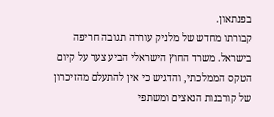בפנתאון.
קבורתו מחדש של מלניק עוררה תגובה חריפה בישראל. משרד החוץ הישראלי הביע צער על קיום הטקס הממלכתי, והדגיש כי אין להתעלם מהזיכרון של קורבנות הנאצים ומשתפי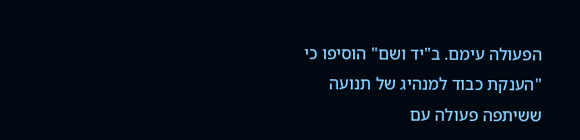הפעולה עימם. ב"יד ושם" הוסיפו כי "הענקת כבוד למנהיג של תנועה ששיתפה פעולה עם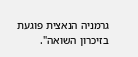גרמניה הנאצית פוגעת בזיכרון השואה".